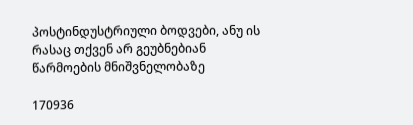პოსტინდუსტრიული ბოდვები, ანუ ის რასაც თქვენ არ გეუბნებიან წარმოების მნიშვნელობაზე

170936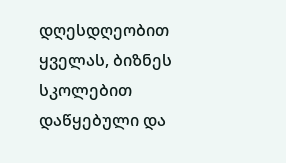დღესდღეობით ყველას, ბიზნეს სკოლებით დაწყებული და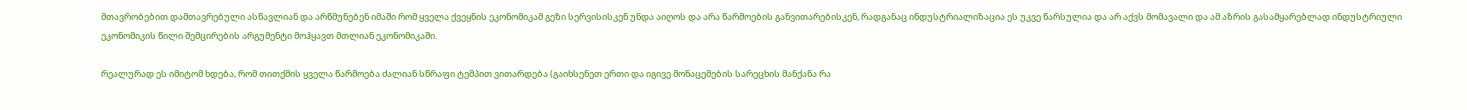მთავრობებით დამთავრებული ასწავლიან და არწმუნებენ იმაში რომ ყველა ქვეყნის ეკონომიკამ გეზი სერვისისკენ უნდა აიღოს და არა წარმოების განვითარებისკენ, რადგანაც ინდუსტრიალიზაცია ეს უკვე წარსულია და არ აქვს მომავალი და ამ აზრის გასამყარებლად ინდუსტრიული ეკონომიკის წილი შემცირების არგუმენტი მოჰყავთ მთლიან ეკონომიკაში.

რეალურად ეს იმიტომ ხდება, რომ თითქმის ყველა წარმოება ძალიან სწრაფი ტემპით ვითარდება (გაიხსენეთ ერთი და იგივე მონაცემების სარეცხის მანქანა რა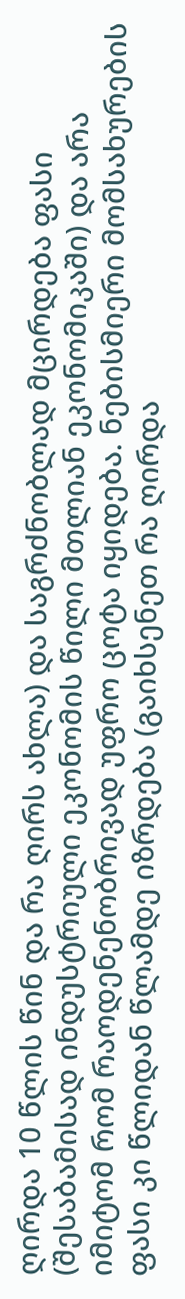ღირდა 10 წლის წინ და რა ღირს ახლა) და საგრძნობლად მცირდება ფასი (შესაბამისად ინდუსტრიული ეკონომის წილი მთლიან ეკონომიკაში) და არა იმიტომ რომ რაოდენენობრივად უფრო ცოტა იყიდება. ნებისმიერი მომსახურების ფასი კი წლიდან წლამდე იზრდება (გაიხსენეთ რა ღირდა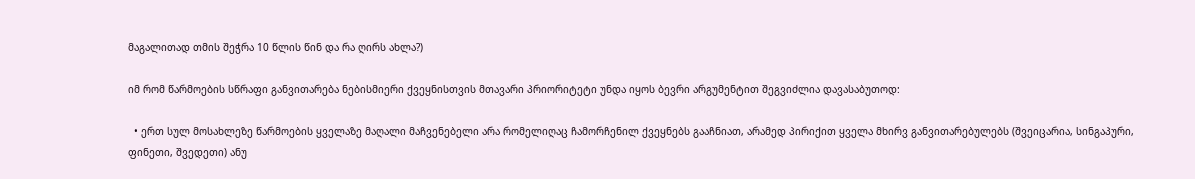მაგალითად თმის შეჭრა 10 წლის წინ და რა ღირს ახლა?)

იმ რომ წარმოების სწრაფი განვითარება ნებისმიერი ქვეყნისთვის მთავარი პრიორიტეტი უნდა იყოს ბევრი არგუმენტით შეგვიძლია დავასაბუთოდ:

  • ერთ სულ მოსახლეზე წარმოების ყველაზე მაღალი მაჩვენებელი არა რომელიღაც ჩამორჩენილ ქვეყნებს გააჩნიათ, არამედ პირიქით ყველა მხირვ განვითარებულებს (შვეიცარია, სინგაპური, ფინეთი, შვედეთი) ანუ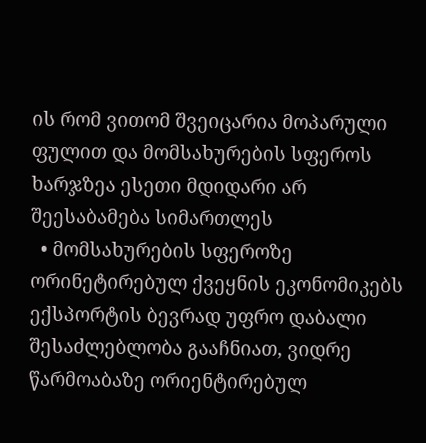ის რომ ვითომ შვეიცარია მოპარული ფულით და მომსახურების სფეროს ხარჯზეა ესეთი მდიდარი არ შეესაბამება სიმართლეს
  • მომსახურების სფეროზე ორინეტირებულ ქვეყნის ეკონომიკებს ექსპორტის ბევრად უფრო დაბალი შესაძლებლობა გააჩნიათ, ვიდრე წარმოაბაზე ორიენტირებულ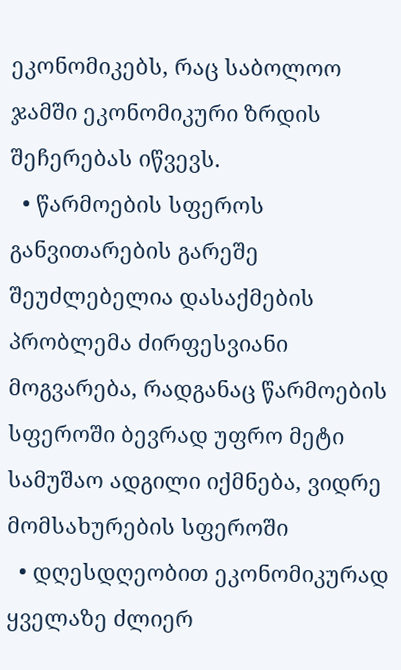ეკონომიკებს, რაც საბოლოო ჯამში ეკონომიკური ზრდის შეჩერებას იწვევს.
  • წარმოების სფეროს განვითარების გარეშე შეუძლებელია დასაქმების პრობლემა ძირფესვიანი მოგვარება, რადგანაც წარმოების სფეროში ბევრად უფრო მეტი სამუშაო ადგილი იქმნება, ვიდრე მომსახურების სფეროში
  • დღესდღეობით ეკონომიკურად ყველაზე ძლიერ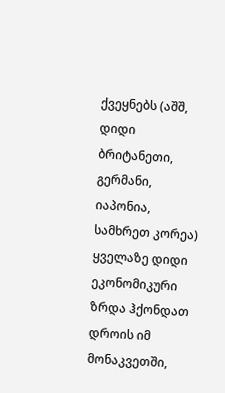ქვეყნებს (აშშ, დიდი ბრიტანეთი, გერმანი, იაპონია, სამხრეთ კორეა) ყველაზე დიდი ეკონომიკური ზრდა ჰქონდათ დროის იმ მონაკვეთში,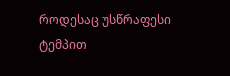როდესაც უსწრაფესი ტემპით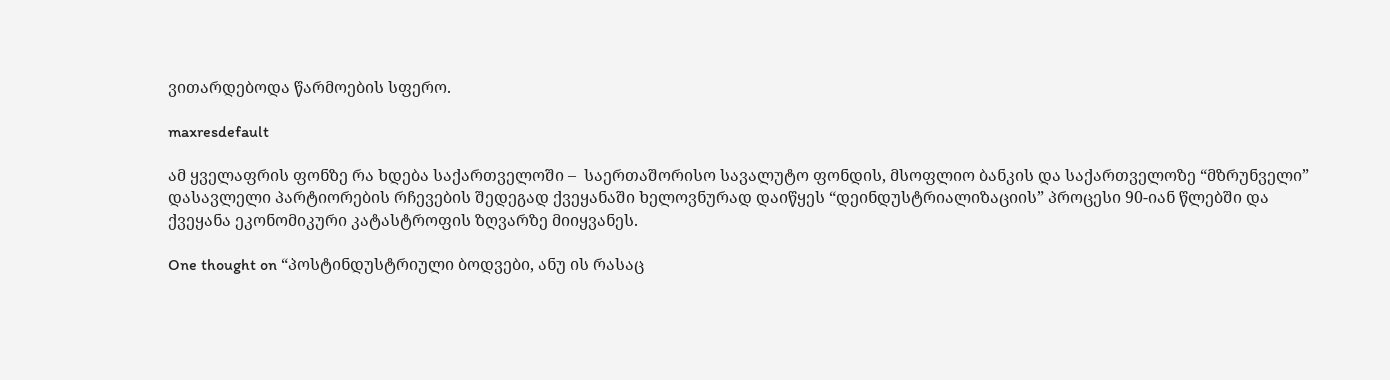ვითარდებოდა წარმოების სფერო.

maxresdefault

ამ ყველაფრის ფონზე რა ხდება საქართველოში –  საერთაშორისო სავალუტო ფონდის, მსოფლიო ბანკის და საქართველოზე “მზრუნველი” დასავლელი პარტიორების რჩევების შედეგად ქვეყანაში ხელოვნურად დაიწყეს “დეინდუსტრიალიზაციის” პროცესი 90-იან წლებში და ქვეყანა ეკონომიკური კატასტროფის ზღვარზე მიიყვანეს.

One thought on “პოსტინდუსტრიული ბოდვები, ანუ ის რასაც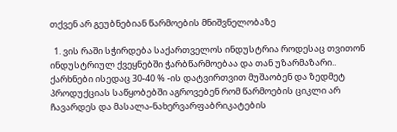თქვენ არ გეუბნებიან წარმოების მნიშვნელობაზე

  1. ვის რაში სჭირდება საქართველოს ინდუსტრია როდესაც თვითონ ინდუსტრიულ ქვეყნებში ჭარბწარმოებაა და თან უზარმაზარი.. ქარხნები ისედაც 30-40 % -ის დატვირთვით მუშაობენ და ზედმეტ პროდუქციას საწყობებში აგროვებენ რომ წარმოების ციკლი არ ჩავარდეს და მასალა-ნახერვარფაბრიკატების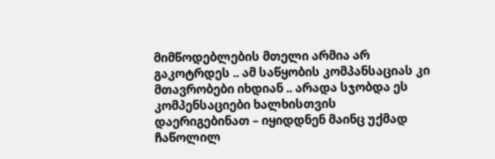მიმწოდებლების მთელი არმია არ გაკოტრდეს .. ამ საწყობის კომპანსაციას კი მთავრობები იხდიან .. არადა სჯობდა ეს კომპენსაციები ხალხისთვის დაერიგებინათ – იყიდდნენ მაინც უქმად ჩაწოლილ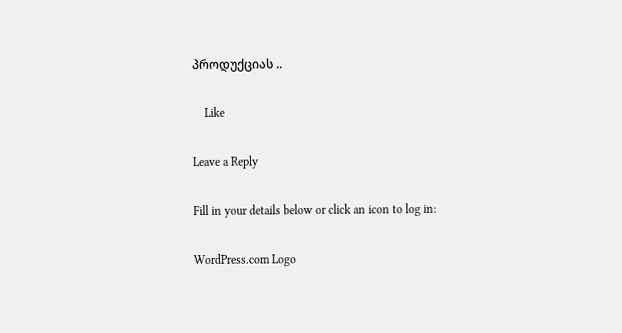პროდუქციას ..

    Like

Leave a Reply

Fill in your details below or click an icon to log in:

WordPress.com Logo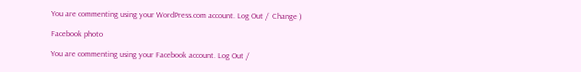You are commenting using your WordPress.com account. Log Out /  Change )

Facebook photo

You are commenting using your Facebook account. Log Out /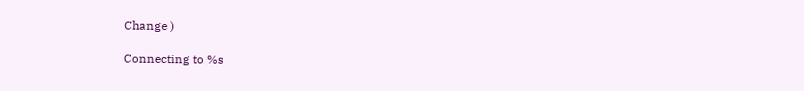Change )

Connecting to %s